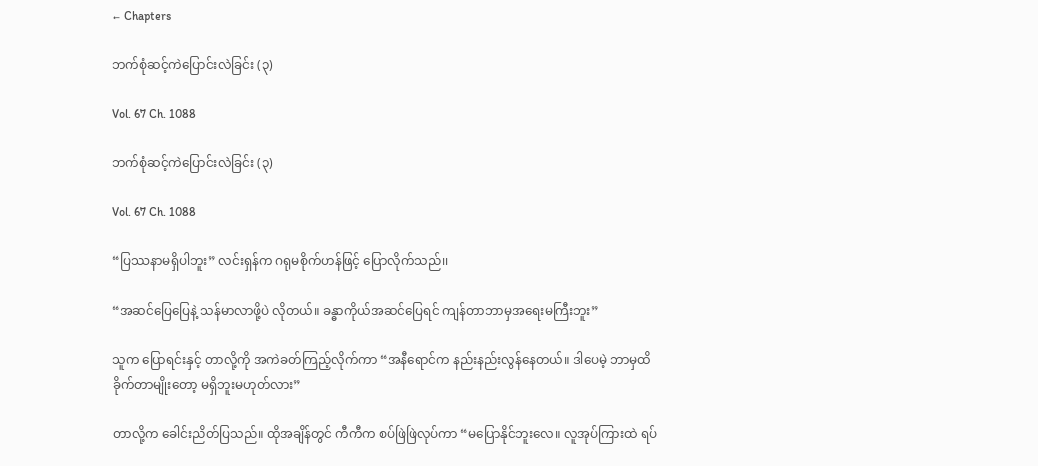← Chapters

ဘက်စုံဆင့်ကဲပြောင်းလဲခြင်း (၃)

Vol. 67 Ch. 1088

ဘက်စုံဆင့်ကဲပြောင်းလဲခြင်း (၃)

Vol. 67 Ch. 1088

“ပြဿနာမရှိပါဘူး” လင်းရှန်က ဂရုမစိုက်ဟန်ဖြင့် ပြောလိုက်သည်၊၊

“အဆင်ပြေပြေနဲ့ သန်မာလာဖို့ပဲ လိုတယ်။ ခန္ဓာကိုယ်အဆင်ပြေရင် ကျန်တာဘာမှအရေးမကြီးဘူး”

သူက ပြောရင်းနှင့် တာလို့ကို အကဲခတ်ကြည့်လိုက်ကာ “အနီရောင်က နည်းနည်းလွန်နေတယ်။ ဒါပေမဲ့ ဘာမှထိခိုက်တာမျိုးတော့ မရှိဘူးမဟုတ်လား”

တာလို့က ခေါင်းညိတ်ပြသည်။ ထိုအချိန်တွင် ကီကီက စပ်ဖြဲဖြဲလုပ်ကာ “မပြောနိုင်ဘူးလေ။ လူအုပ်ကြားထဲ ရပ်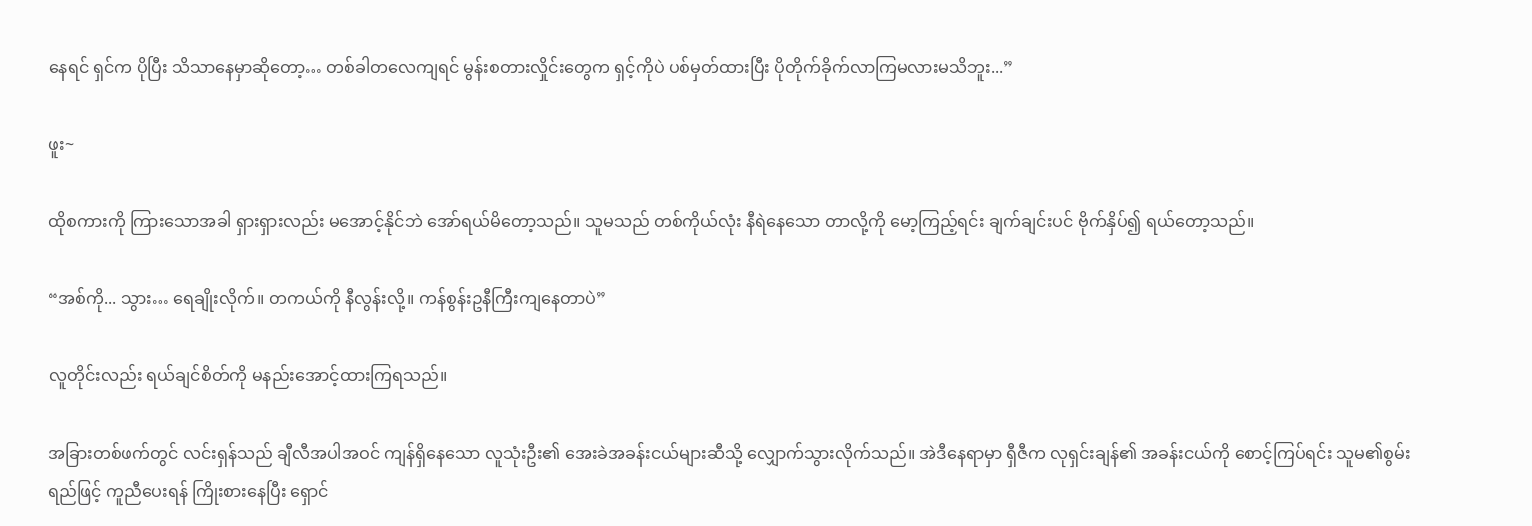နေရင် ရှင်က ပိုပြီး သိသာနေမှာဆိုတော့… တစ်ခါတလေကျရင် မွန်းစတားလှိုင်းတွေက ရှင့်ကိုပဲ ပစ်မှတ်ထားပြီး ပိုတိုက်ခိုက်လာကြမလားမသိဘူး...”

ဖူး~

ထိုစကားကို ကြားသောအခါ ရှားရှားလည်း မအောင့်နိုင်ဘဲ အော်ရယ်မိတော့သည်။ သူမသည် တစ်ကိုယ်လုံး နီရဲနေသော တာလို့ကို မော့ကြည့်ရင်း ချက်ချင်းပင် ဗိုက်နှိပ်၍ ရယ်တော့သည်။

“အစ်ကို... သွား… ရေချိုးလိုက်။ တကယ်ကို နီလွန်းလို့။ ကန်စွန်းဥနီကြီးကျနေတာပဲ”

လူတိုင်းလည်း ရယ်ချင်စိတ်ကို မနည်းအောင့်ထားကြရသည်။

အခြားတစ်ဖက်တွင် လင်းရှန်သည် ချီလီအပါအဝင် ကျန်ရှိနေသော လူသုံးဦး၏ အေးခဲအခန်းငယ်များဆီသို့ လျှောက်သွားလိုက်သည်။ အဲဒီနေရာမှာ ရှီဇီက လုရှင်းချန်၏ အခန်းငယ်ကို စောင့်ကြပ်ရင်း သူမ၏စွမ်းရည်ဖြင့် ကူညီပေးရန် ကြိုးစားနေပြီး ရှောင်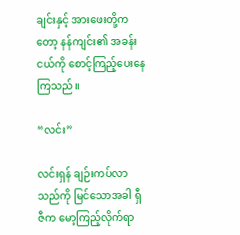ချင်းနှင့် အားဖေးတို့ကတော့ နန်ကျင်း၏ အခန်းငယ်ကို စောင့်ကြည့်ပေးနေကြသည်။

“လင်း”

လင်းရှန် ချဉ်းကပ်လာသည်ကို မြင်သောအခါ ရှီဇီက မော့ကြည့်လိုက်ရာ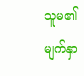သူမ၏ မျက်နှာ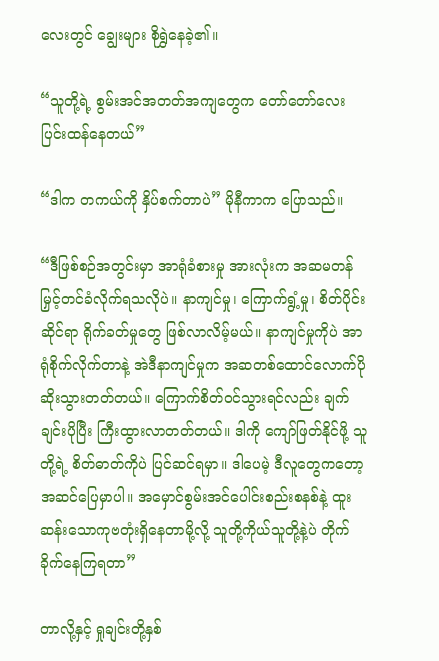လေးတွင် ချွေးများ စိုရွှဲနေခဲ့၏။

“သူတို့ရဲ့ စွမ်းအင်အတတ်အကျတွေက တော်တော်လေးပြင်းထန်နေတယ်”

“ဒါက တကယ်ကို နှိပ်စက်တာပဲ” မိုနီကာက ပြောသည်။

“ဒီဖြစ်စဉ်အတွင်းမှာ အာရုံခံစားမှု အားလုံးက အဆမတန်မြှင့်တင်ခံလိုက်ရသလိုပဲ။ နာကျင်မှု၊ ကြောက်ရွံ့မှု၊ စိတ်ပိုင်းဆိုင်ရာ ရိုက်ခတ်မှုတွေ ဖြစ်လာလိမ့်မယ်။ နာကျင်မှုကိုပဲ အာရုံစိုက်လိုက်တာနဲ့ အဲဒီနာကျင်မှုက အဆတစ်ထောင်လောက်ပိုဆိုးသွားတတ်တယ်။ ကြောက်စိတ်ဝင်သွားရင်လည်း ချက်ချင်းပိုပြီး ကြီးထွားလာတတ်တယ်။ ဒါကို ကျော်ဖြတ်နိုင်ဖို့ သူတို့ရဲ့ စိတ်ဓာတ်ကိုပဲ ပြင်ဆင်ရမှာ။ ဒါပေမဲ့ ဒီလူတွေကတော့ အဆင်ပြေမှာပါ။ အမှောင်စွမ်းအင်ပေါင်းစည်းစနစ်နဲ့ ထူးဆန်းသောကုဗတုံးရှိနေတာမို့လို့ သူတို့ကိုယ်သူတို့နဲ့ပဲ တိုက်ခိုက်နေကြရတာ”

တာလို့နှင့် ရှုချင်းတို့နှစ်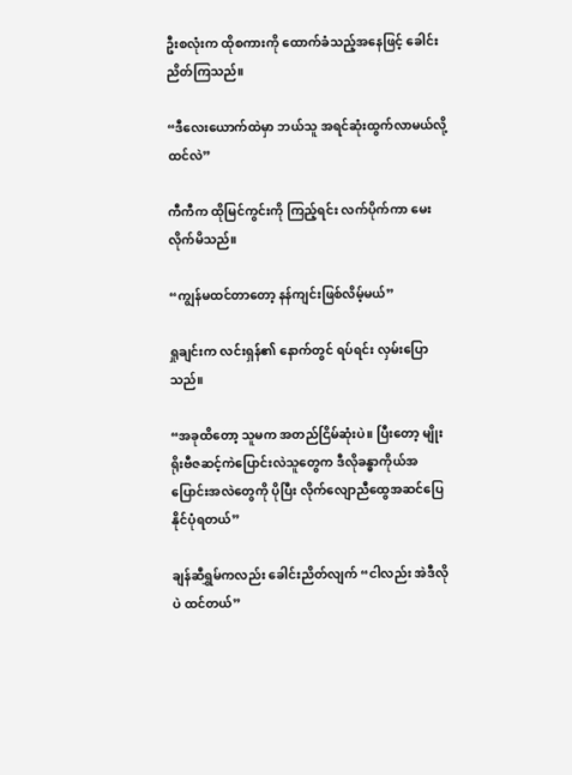ဦးစလုံးက ထိုစကားကို ထောက်ခံသည့်အနေဖြင့် ခေါင်းညိတ်ကြသည်။

“ဒီလေးယောက်ထဲမှာ ဘယ်သူ အရင်ဆုံးထွက်လာမယ်လို့ ထင်လဲ”

ကီကီက ထိုမြင်ကွင်းကို ကြည့်ရင်း လက်ပိုက်ကာ မေးလိုက်မိသည်။

“ကျွန်မထင်တာတော့ နန်ကျင်းဖြစ်လိမ့်မယ်”

ရှုချင်းက လင်းရှန်၏ နောက်တွင် ရပ်ရင်း လှမ်းပြောသည်။

“အခုထိတော့ သူမက အတည်ငြိမ်ဆုံးပဲ။ ပြီးတော့ မျိုးရိုးဗီဇဆင့်ကဲပြောင်းလဲသူတွေက ဒီလိုခန္ဓာကိုယ်အပြောင်းအလဲတွေကို ပိုပြီး လိုက်လျောညီထွေအဆင်ပြေနိုင်ပုံရတယ်”

ချန်ဆီရွှမ်ကလည်း ခေါင်းညိတ်လျက် “ငါလည်း အဲဒီလိုပဲ ထင်တယ်”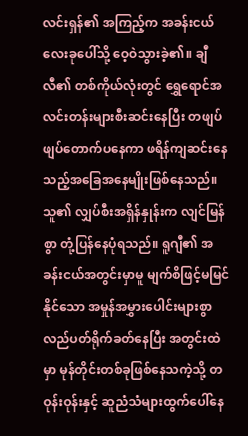လင်းရှန်၏ အကြည့်က အခန်းငယ်လေးခုပေါ်သို့ ဝေ့ဝဲသွားခဲ့၏။ ချီလီ၏ တစ်ကိုယ်လုံးတွင် ရွှေရောင်အလင်းတန်းများစီးဆင်းနေပြီး တဖျပ်ဖျပ်တောက်ပနေကာ ဖရိန်ကျဆင်းနေသည့်အခြေအနေမျိုးဖြစ်နေသည်။ သူ၏ လျှပ်စီးအရှိန်နှုန်းက လျင်မြန်စွာ တုံ့ပြန်နေပုံရသည်။ ရူဂျီ၏ အခန်းငယ်အတွင်းမှာမူ မျက်စိဖြင့်မမြင်နိုင်သော အမှုန်အမွှားပေါင်းများစွာ လည်ပတ်ရိုက်ခတ်နေပြီး အတွင်းထဲမှာ မုန်တိုင်းတစ်ခုဖြစ်နေသကဲ့သို့ တဝုန်းဝုန်းနှင့် ဆူညံသံများထွက်ပေါ်နေ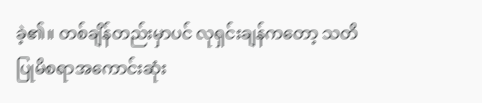ခဲ့၏။ တစ်ချိန်တည်းမှာပင် လုရှင်းချန်ကတော့ သတိပြုမိစရာအကောင်းဆုံး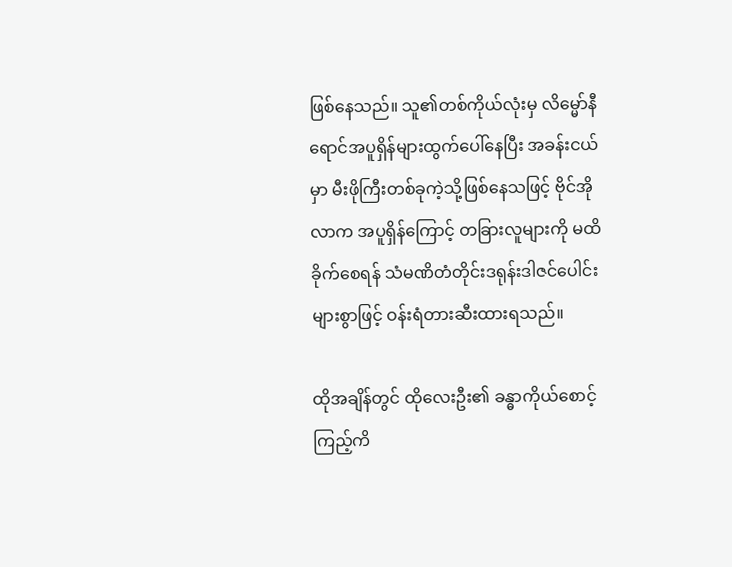ဖြစ်နေသည်။ သူ၏တစ်ကိုယ်လုံးမှ လိမ္မော်နီရောင်အပူရှိန်များထွက်ပေါ်နေပြီး အခန်းငယ်မှာ မီးဖိုကြီးတစ်ခုကဲ့သို့ဖြစ်နေသဖြင့် ဗိုင်အိုလာက အပူရှိန်ကြောင့် တခြားလူများကို မထိခိုက်စေရန် သံမဏိတံတိုင်းဒရုန်းဒါဇင်ပေါင်းများစွာဖြင့် ဝန်းရံတားဆီးထားရသည်။

ထိုအချိန်တွင် ထိုလေးဦး၏ ခန္ဓာကိုယ်စောင့်ကြည့်ကိ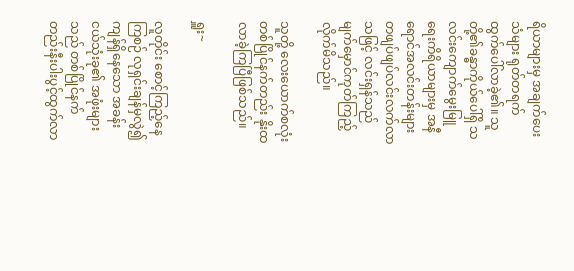ရိယာများမှ အချက်ပေးသံများ ရုတ်တရက် ထွက်ပေါ်လာခဲ့၏။ သူတို့၏ခန္ဓာကိုယ်ပေါ်ရှိ သလင်းကျောက်မွေးမြူရေးကိရိယာများမှ အနီရောင်အလင်းတန်းများ တဖျပ်ဖျပ်လင်းလက်လာသဖြင့် လင်းရှန်သည် မျက်မှောင်ကုတ်ကြည့်လိုက်မိသည်။

သူတို့ လေးယောက်စလုံး တစ်ပြိုင်နက်တည်း နိုးထလာခဲ့ကြပြီဖြစ်သည်။

ရှူး~

လူတိုင်း စောင့်ကြည့်နေကြစဉ် လုရှင်းချန်မှလွဲ၍ ကျန်ရှိနေသော အခန်းငယ်သုံးခု၏ အဖုံးများသည် တစ်ပြိုင်နက်တည်းနီးပါးပွင့်ထွက်လာ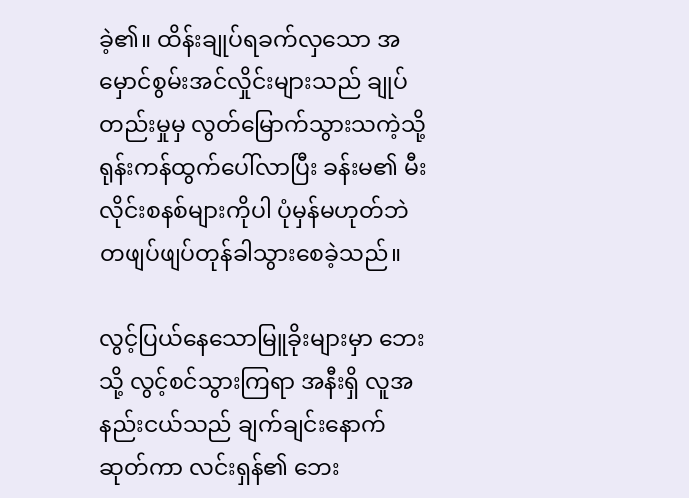ခဲ့၏။ ထိန်းချုပ်ရခက်လှသော အမှောင်စွမ်းအင်လှိုင်းများသည် ချုပ်တည်းမှုမှ လွတ်မြောက်သွားသကဲ့သို့ ရုန်းကန်ထွက်ပေါ်လာပြီး ခန်းမ၏ မီးလိုင်းစနစ်များကိုပါ ပုံမှန်မဟုတ်ဘဲ တဖျပ်ဖျပ်တုန်ခါသွားစေခဲ့သည်။

လွင့်ပြယ်နေသောမြူခိုးများမှာ ဘေးသို့ လွင့်စင်သွားကြရာ အနီးရှိ လူအနည်းငယ်သည် ချက်ချင်းနောက်ဆုတ်ကာ လင်းရှန်၏ ဘေး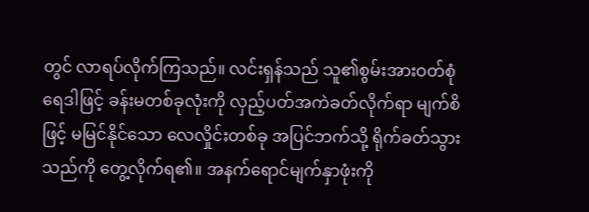တွင် လာရပ်လိုက်ကြသည်။ လင်းရှန်သည် သူ၏စွမ်းအားဝတ်စုံရေဒါဖြင့် ခန်းမတစ်ခုလုံးကို လှည့်ပတ်အကဲခတ်လိုက်ရာ မျက်စိဖြင့် မမြင်နိုင်သော လေလှိုင်းတစ်ခု အပြင်ဘက်သို့ ရိုက်ခတ်သွားသည်ကို တွေ့လိုက်ရ၏။ အနက်ရောင်မျက်နှာဖုံးကို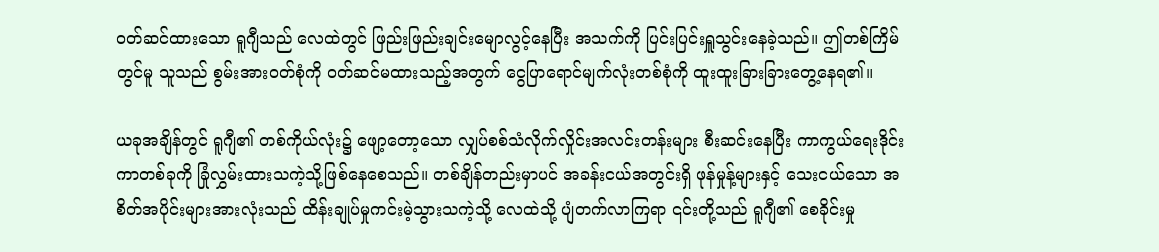ဝတ်ဆင်ထားသော ရူဂျီသည် လေထဲတွင် ဖြည်းဖြည်းချင်းမျောလွင့်နေပြီး အသက်ကို ပြင်းပြင်းရှူသွင်းနေခဲ့သည်။ ဤတစ်ကြိမ်တွင်မူ သူသည် စွမ်းအားဝတ်စုံကို ဝတ်ဆင်မထားသည့်အတွက် ငွေပြာရောင်မျက်လုံးတစ်စုံကို ထူးထူးခြားခြားတွေ့နေရ၏။

ယခုအချိန်တွင် ရူဂျီ၏ တစ်ကိုယ်လုံး၌ ဖျော့တော့သော လျှပ်စစ်သံလိုက်လှိုင်းအလင်းတန်းများ စီးဆင်းနေပြီး ကာကွယ်ရေးဒိုင်းကာတစ်ခုကို ခြုံလွှမ်းထားသကဲ့သို့ဖြစ်နေစေသည်။ တစ်ချိန်တည်းမှာပင် အခန်းငယ်အတွင်းရှိ ဖုန်မှုန့်များနှင့် သေးငယ်သော အစိတ်အပိုင်းများအားလုံးသည် ထိန်းချုပ်မှုကင်းမဲ့သွားသကဲ့သို့ လေထဲသို့ ပျံတက်လာကြရာ ၎င်းတို့သည် ရူဂျီ၏ စေခိုင်းမှု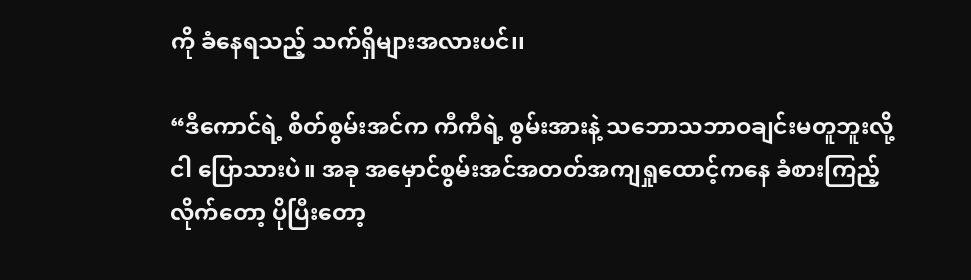ကို ခံနေရသည့် သက်ရှိများအလားပင်၊၊

“ဒီကောင်ရဲ့ စိတ်စွမ်းအင်က ကီကီရဲ့ စွမ်းအားနဲ့ သဘောသဘာဝချင်းမတူဘူးလို့ ငါ ပြောသားပဲ။ အခု အမှောင်စွမ်းအင်အတတ်အကျရှုထောင့်ကနေ ခံစားကြည့်လိုက်တော့ ပိုပြီးတော့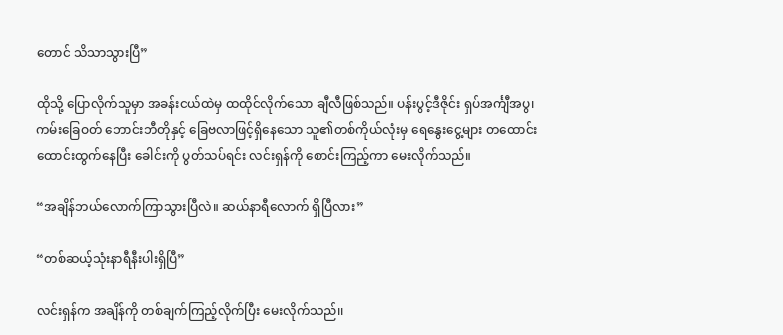တောင် သိသာသွားပြီ”

ထိုသို့ ပြောလိုက်သူမှာ အခန်းငယ်ထဲမှ ထထိုင်လိုက်သော ချီလီဖြစ်သည်။ ပန်းပွင့်ဒီဇိုင်း ရှပ်အင်္ကျီအပွ၊ ကမ်းခြေဝတ် ဘောင်းဘီတိုနှင့် ခြေဗလာဖြင့်ရှိနေသော သူ၏တစ်ကိုယ်လုံးမှ ရေနွေးငွေ့များ တထောင်းထောင်းထွက်နေပြီး ခေါင်းကို ပွတ်သပ်ရင်း လင်းရှန်ကို စောင်းကြည့်ကာ မေးလိုက်သည်။

“အချိန်ဘယ်လောက်ကြာသွားပြီလဲ။ ဆယ်နာရီလောက် ရှိပြီလား”

“တစ်ဆယ့်သုံးနာရီနီးပါးရှိပြီ”

လင်းရှန်က အချိန်ကို တစ်ချက်ကြည့်လိုက်ပြီး မေးလိုက်သည်၊၊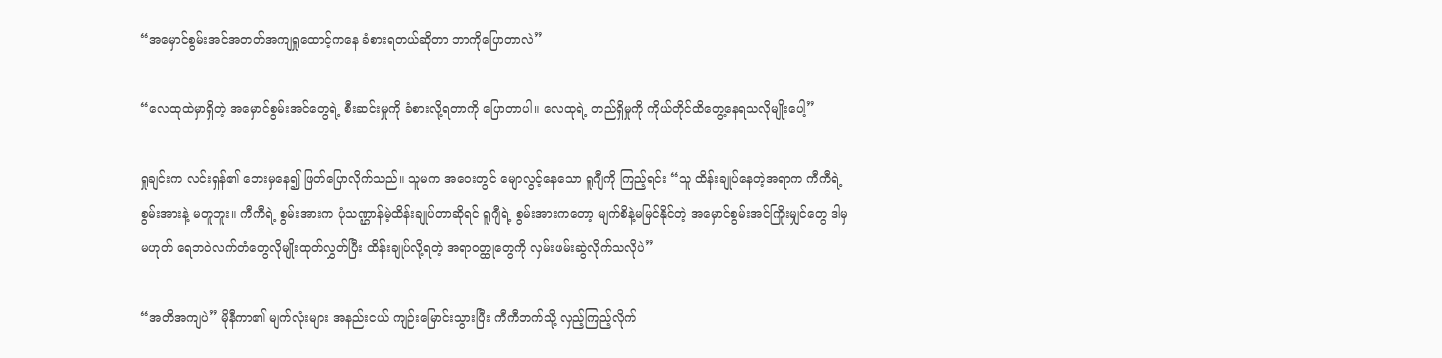“အမှောင်စွမ်းအင်အတတ်အကျရှုထောင့်ကနေ ခံစားရတယ်ဆိုတာ ဘာကိုပြောတာလဲ”

“လေထုထဲမှာရှိတဲ့ အမှောင်စွမ်းအင်တွေရဲ့ စီးဆင်းမှုကို ခံစားလို့ရတာကို ပြောတာပါ။ လေထုရဲ့ တည်ရှိမှုကို ကိုယ်တိုင်ထိတွေ့နေရသလိုမျိုးပေါ့”

ရှုချင်းက လင်းရှန်၏ ဘေးမှနေ၍ ဖြတ်ပြောလိုက်သည်။ သူမက အဝေးတွင် မျောလွင့်နေသော ရူဂျီကို ကြည့်ရင်း “သူ ထိန်းချုပ်နေတဲ့အရာက ကီကီရဲ့ စွမ်းအားနဲ့ မတူဘူး။ ကီကီရဲ့ စွမ်းအားက ပုံသဏ္ဌာန်မဲ့ထိန်းချုပ်တာဆိုရင် ရူဂျီရဲ့ စွမ်းအားကတော့ မျက်စိနဲ့မမြင်နိုင်တဲ့ အမှောင်စွမ်းအင်ကြိုးမျှင်တွေ ဒါမှမဟုတ် ရေဘဝဲလက်တံတွေလိုမျိုးထုတ်လွှတ်ပြီး ထိန်းချုပ်လို့ရတဲ့ အရာဝတ္ထုတွေကို လှမ်းဖမ်းဆွဲလိုက်သလိုပဲ”

“အတိအကျပဲ” မိုနီကာ၏ မျက်လုံးများ အနည်းငယ် ကျဉ်းမြောင်းသွားပြီး ကီကီဘက်သို့ လှည့်ကြည့်လိုက်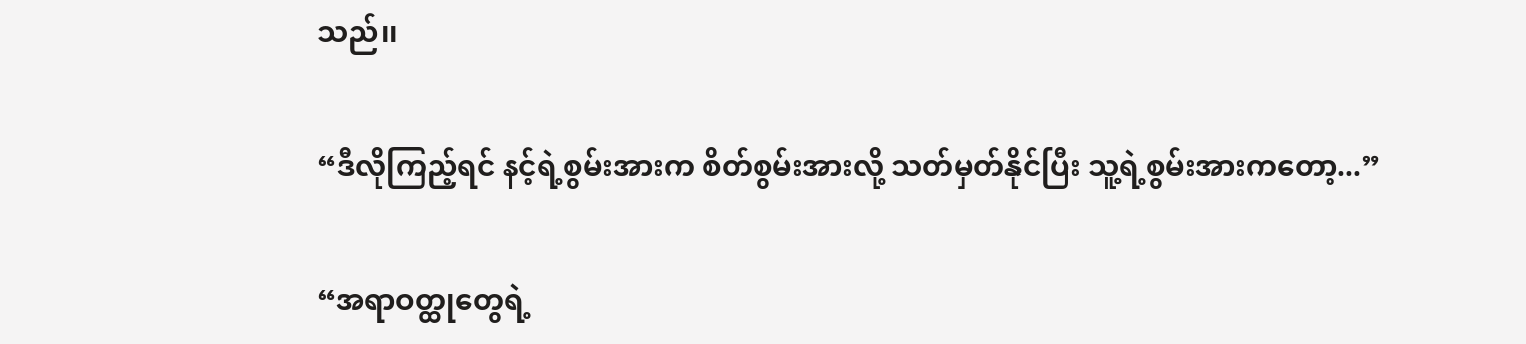သည်၊၊

“ဒီလိုကြည့်ရင် နင့်ရဲ့စွမ်းအားက စိတ်စွမ်းအားလို့ သတ်မှတ်နိုင်ပြီး သူ့ရဲ့စွမ်းအားကတော့...”

“အရာဝတ္ထုတွေရဲ့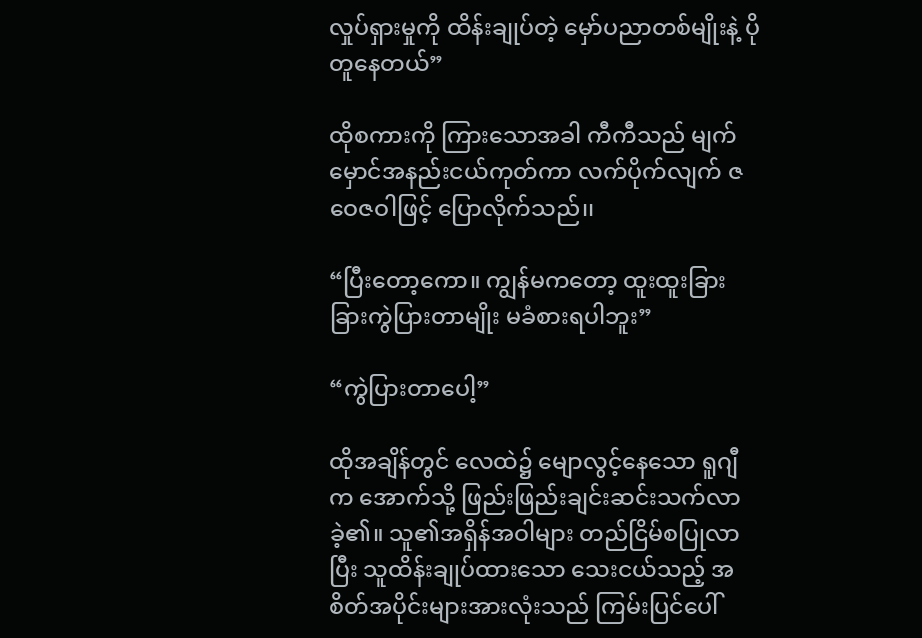လှုပ်ရှားမှုကို ထိန်းချုပ်တဲ့ မှော်ပညာတစ်မျိုးနဲ့ ပိုတူနေတယ်”

ထိုစကားကို ကြားသောအခါ ကီကီသည် မျက်မှောင်အနည်းငယ်ကုတ်ကာ လက်ပိုက်လျက် ဇဝေဇဝါဖြင့် ပြောလိုက်သည်၊၊

“ပြီးတော့ကော။ ကျွန်မကတော့ ထူးထူးခြားခြားကွဲပြားတာမျိုး မခံစားရပါဘူး”

“ကွဲပြားတာပေါ့”

ထိုအချိန်တွင် လေထဲ၌ မျောလွင့်နေသော ရူဂျီက အောက်သို့ ဖြည်းဖြည်းချင်းဆင်းသက်လာခဲ့၏။ သူ၏အရှိန်အဝါများ တည်ငြိမ်စပြုလာပြီး သူထိန်းချုပ်ထားသော သေးငယ်သည့် အစိတ်အပိုင်းများအားလုံးသည် ကြမ်းပြင်ပေါ်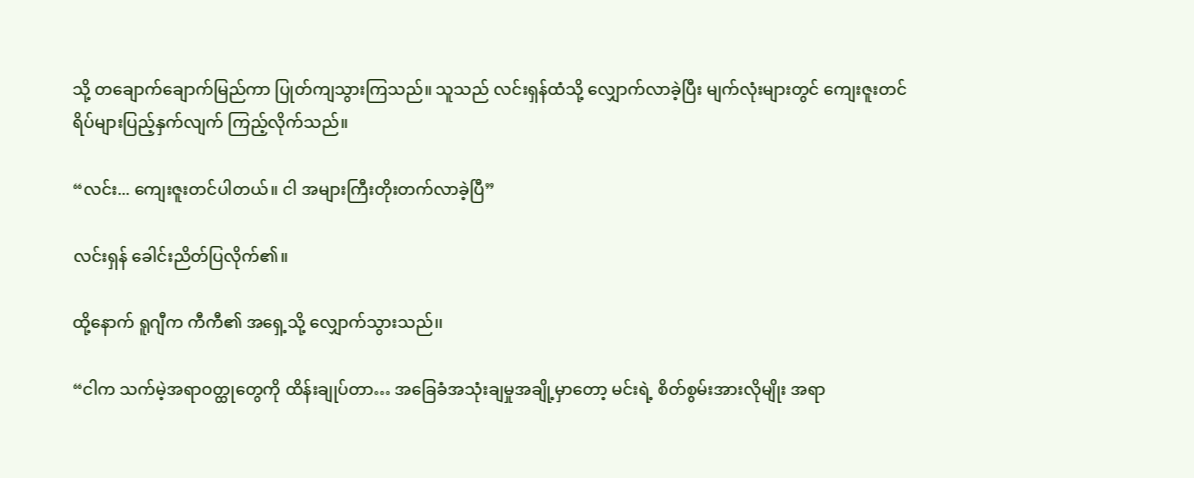သို့ တချောက်ချောက်မြည်ကာ ပြုတ်ကျသွားကြသည်။ သူသည် လင်းရှန်ထံသို့ လျှောက်လာခဲ့ပြီး မျက်လုံးများတွင် ကျေးဇူးတင်ရိပ်များပြည့်နှက်လျက် ကြည့်လိုက်သည်။

“လင်း... ကျေးဇူးတင်ပါတယ်။ ငါ အများကြီးတိုးတက်လာခဲ့ပြီ”

လင်းရှန် ခေါင်းညိတ်ပြလိုက်၏။

ထို့နောက် ရူဂျီက ကီကီ၏ အရှေ့သို့ လျှောက်သွားသည်၊၊

“ငါက သက်မဲ့အရာဝတ္ထုတွေကို ထိန်းချုပ်တာ… အခြေခံအသုံးချမှုအချို့မှာတော့ မင်းရဲ့ စိတ်စွမ်းအားလိုမျိုး အရာ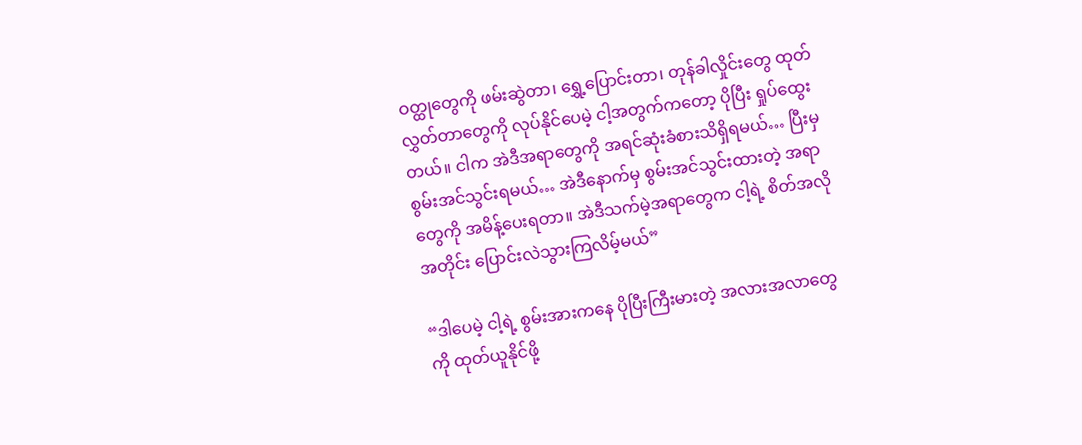ဝတ္ထုတွေကို ဖမ်းဆွဲတာ၊ ရွှေ့ပြောင်းတာ၊ တုန်ခါလှိုင်းတွေ ထုတ်လွှတ်တာတွေကို လုပ်နိုင်ပေမဲ့ ငါ့အတွက်ကတော့ ပိုပြီး ရှုပ်ထွေးတယ်။ ငါက အဲဒီအရာတွေကို အရင်ဆုံးခံစားသိရှိရမယ်… ပြီးမှ စွမ်းအင်သွင်းရမယ်… အဲဒီနောက်မှ စွမ်းအင်သွင်းထားတဲ့ အရာတွေကို အမိန့်ပေးရတာ။ အဲဒီသက်မဲ့အရာတွေက ငါ့ရဲ့ စိတ်အလိုအတိုင်း ပြောင်းလဲသွားကြလိမ့်မယ်”

“ဒါပေမဲ့ ငါ့ရဲ့ စွမ်းအားကနေ ပိုပြီးကြီးမားတဲ့ အလားအလာတွေကို ထုတ်ယူနိုင်ဖို့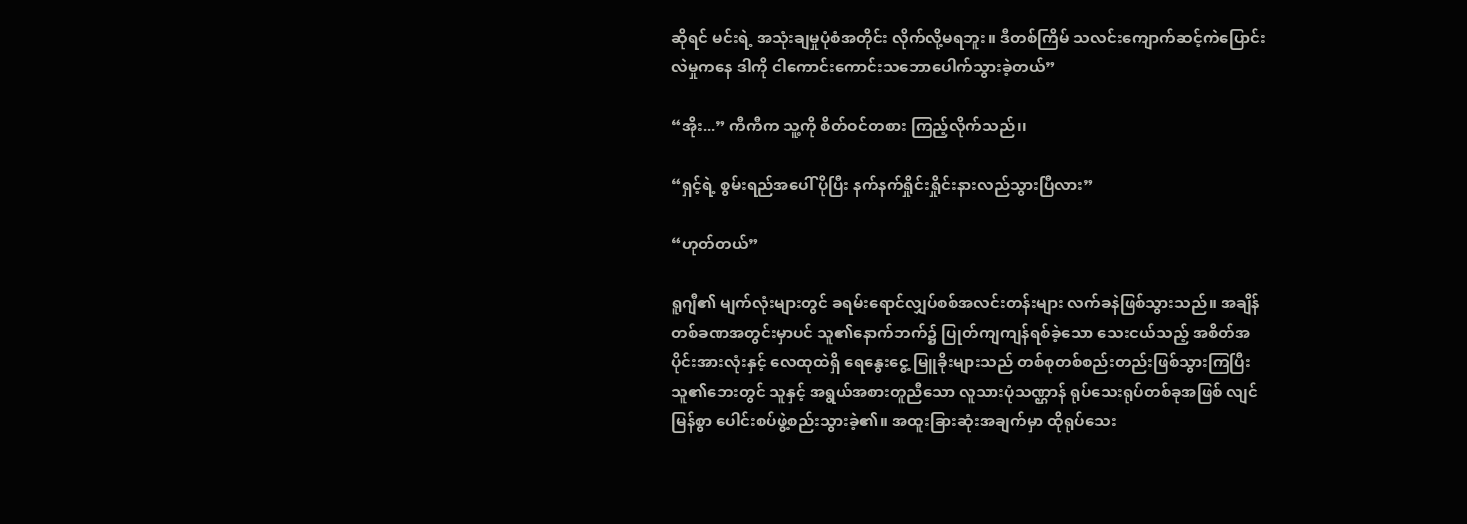ဆိုရင် မင်းရဲ့ အသုံးချမှုပုံစံအတိုင်း လိုက်လို့မရဘူး။ ဒီတစ်ကြိမ် သလင်းကျောက်ဆင့်ကဲပြောင်းလဲမှုကနေ ဒါကို ငါကောင်းကောင်းသဘောပေါက်သွားခဲ့တယ်”

“အိုး...” ကီကီက သူ့ကို စိတ်ဝင်တစား ကြည့်လိုက်သည်၊၊

“ရှင့်ရဲ့ စွမ်းရည်အပေါ် ပိုပြီး နက်နက်ရှိုင်းရှိုင်းနားလည်သွားပြီလား”

“ဟုတ်တယ်”

ရူဂျီ၏ မျက်လုံးများတွင် ခရမ်းရောင်လျှပ်စစ်အလင်းတန်းများ လက်ခနဲဖြစ်သွားသည်။ အချိန်တစ်ခဏအတွင်းမှာပင် သူ၏နောက်ဘက်၌ ပြုတ်ကျကျန်ရစ်ခဲ့သော သေးငယ်သည့် အစိတ်အပိုင်းအားလုံးနှင့် လေထုထဲရှိ ရေနွေးငွေ့ မြူခိုးများသည် တစ်စုတစ်စည်းတည်းဖြစ်သွားကြပြီး သူ၏ဘေးတွင် သူနှင့် အရွယ်အစားတူညီသော လူသားပုံသဏ္ဌာန် ရုပ်သေးရုပ်တစ်ခုအဖြစ် လျင်မြန်စွာ ပေါင်းစပ်ဖွဲ့စည်းသွားခဲ့၏။ အထူးခြားဆုံးအချက်မှာ ထိုရုပ်သေး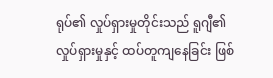ရုပ်၏ လှုပ်ရှားမှုတိုင်းသည် ရူဂျီ၏ လှုပ်ရှားမှုနှင့် ထပ်တူကျနေခြင်း ဖြစ်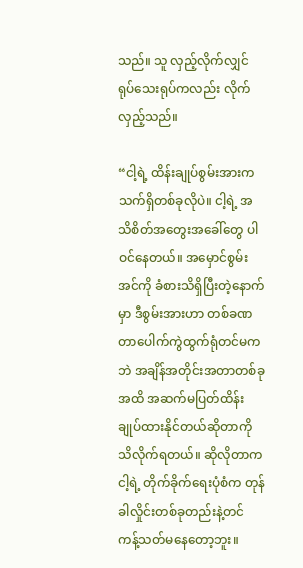သည်။ သူ လှည့်လိုက်လျှင် ရုပ်သေးရုပ်ကလည်း လိုက်လှည့်သည်။

“ငါ့ရဲ့ ထိန်းချုပ်စွမ်းအားက သက်ရှိတစ်ခုလိုပဲ။ ငါ့ရဲ့ အသိစိတ်အတွေးအခေါ်တွေ ပါဝင်နေတယ်။ အမှောင်စွမ်းအင်ကို ခံစားသိရှိပြီးတဲ့နောက်မှာ ဒီစွမ်းအားဟာ တစ်ခဏတာပေါက်ကွဲထွက်ရုံတင်မကဘဲ အချိန်အတိုင်းအတာတစ်ခုအထိ အဆက်မပြတ်ထိန်းချုပ်ထားနိုင်တယ်ဆိုတာကို သိလိုက်ရတယ်။ ဆိုလိုတာက ငါ့ရဲ့ တိုက်ခိုက်ရေးပုံစံက တုန်ခါလှိုင်းတစ်ခုတည်းနဲ့တင် ကန့်သတ်မနေတော့ဘူး။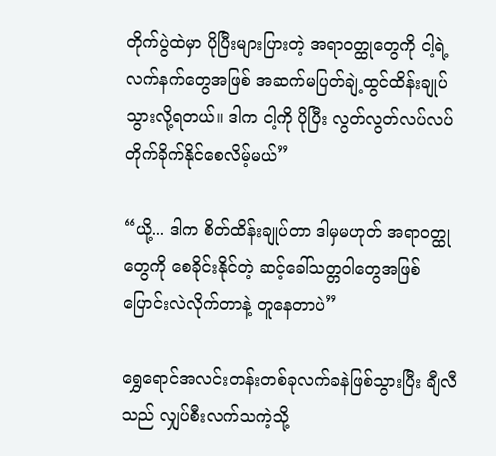တိုက်ပွဲထဲမှာ ပိုပြီးများပြားတဲ့ အရာဝတ္ထုတွေကို ငါ့ရဲ့ လက်နက်တွေအဖြစ် အဆက်မပြတ်ချဲ့ထွင်ထိန်းချုပ်သွားလို့ရတယ်။ ဒါက ငါ့ကို ပိုပြီး လွတ်လွတ်လပ်လပ်တိုက်ခိုက်နိုင်စေလိမ့်မယ်”

“ယို့... ဒါက စိတ်ထိန်းချုပ်တာ ဒါမှမဟုတ် အရာဝတ္ထုတွေကို စေခိုင်းနိုင်တဲ့ ဆင့်ခေါ်သတ္တဝါတွေအဖြစ် ပြောင်းလဲလိုက်တာနဲ့ တူနေတာပဲ”

ရွှေရောင်အလင်းတန်းတစ်ခုလက်ခနဲဖြစ်သွားပြီး ချီလီသည် လျှပ်စီးလက်သကဲ့သို့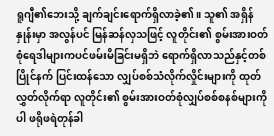ရူဂျီ၏ဘေးသို့ ချက်ချင်းရောက်ရှိလာခဲ့၏။ သူ၏ အရှိန်နှုန်းမှာ အလွန်ပင် မြန်ဆန်လှသဖြင့် လူတိုင်း၏ စွမ်းအားဝတ်စုံရေဒါများကပင်ဖမ်းမိခြင်းမရှိဘဲ ရောက်ရှိလာသည်နှင့်တစ်ပြိုင်နက် ပြင်းထန်သော လျှပ်စစ်သံလိုက်လှိုင်းများကို ထုတ်လွှတ်လိုက်ရာ လူတိုင်း၏ စွမ်းအားဝတ်စုံလျှပ်စစ်စနစ်များကိုပါ ဖရိုဖရဲတုန်ခါ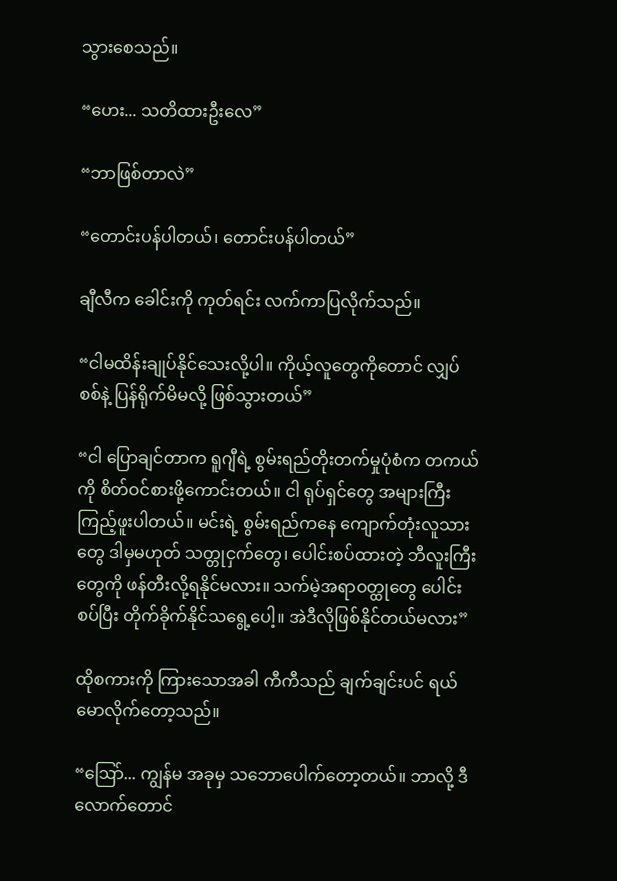သွားစေသည်။

“ဟေး... သတိထားဦးလေ”

“ဘာဖြစ်တာလဲ”

“တောင်းပန်ပါတယ်၊ တောင်းပန်ပါတယ်”

ချီလီက ခေါင်းကို ကုတ်ရင်း လက်ကာပြလိုက်သည်။

“ငါမထိန်းချုပ်နိုင်သေးလို့ပါ။ ကိုယ့်လူတွေကိုတောင် လျှပ်စစ်နဲ့ ပြန်ရိုက်မိမလို့ ဖြစ်သွားတယ်”

“ငါ ပြောချင်တာက ရူဂျီရဲ့ စွမ်းရည်တိုးတက်မှုပုံစံက တကယ်ကို စိတ်ဝင်စားဖို့ကောင်းတယ်။ ငါ ရုပ်ရှင်တွေ အများကြီးကြည့်ဖူးပါတယ်။ မင်းရဲ့ စွမ်းရည်ကနေ ကျောက်တုံးလူသားတွေ ဒါမှမဟုတ် သတ္တုငှက်တွေ၊ ပေါင်းစပ်ထားတဲ့ ဘီလူးကြီးတွေကို ဖန်တီးလို့ရနိုင်မလား။ သက်မဲ့အရာဝတ္ထုတွေ ပေါင်းစပ်ပြီး တိုက်ခိုက်နိုင်သရွေ့ပေါ့။ အဲဒီလိုဖြစ်နိုင်တယ်မလား”

ထိုစကားကို ကြားသောအခါ ကီကီသည် ချက်ချင်းပင် ရယ်မောလိုက်တော့သည်။

“ဩော်... ကျွန်မ အခုမှ သဘောပေါက်တော့တယ်။ ဘာလို့ ဒီလောက်တောင်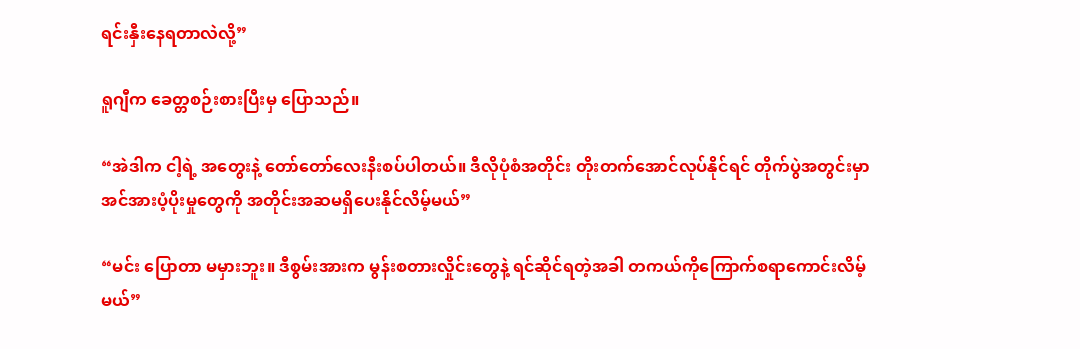ရင်းနှီးနေရတာလဲလို့”

ရူဂျီက ခေတ္တစဉ်းစားပြီးမှ ပြောသည်။

“အဲဒါက ငါ့ရဲ့ အတွေးနဲ့ တော်တော်လေးနီးစပ်ပါတယ်။ ဒီလိုပုံစံအတိုင်း တိုးတက်အောင်လုပ်နိုင်ရင် တိုက်ပွဲအတွင်းမှာ အင်အားပံ့ပိုးမှုတွေကို အတိုင်းအဆမရှိပေးနိုင်လိမ့်မယ်”

“မင်း ပြောတာ မမှားဘူး။ ဒီစွမ်းအားက မွန်းစတားလှိုင်းတွေနဲ့ ရင်ဆိုင်ရတဲ့အခါ တကယ်ကိုကြောက်စရာကောင်းလိမ့်မယ်”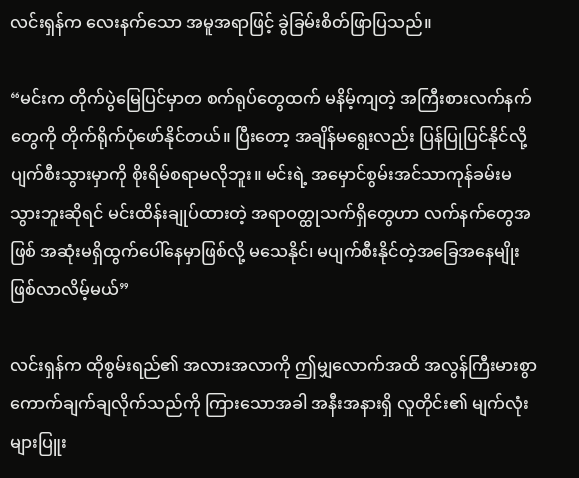လင်းရှန်က လေးနက်သော အမူအရာဖြင့် ခွဲခြမ်းစိတ်ဖြာပြသည်။

“မင်းက တိုက်ပွဲမြေပြင်မှာတ စက်ရုပ်တွေထက် မနိမ့်ကျတဲ့ အကြီးစားလက်နက်တွေကို တိုက်ရိုက်ပုံဖော်နိုင်တယ်။ ပြီးတော့ အချိန်မရွေးလည်း ပြန်ပြုပြင်နိုင်လို့ ပျက်စီးသွားမှာကို စိုးရိမ်စရာမလိုဘူး။ မင်းရဲ့ အမှောင်စွမ်းအင်သာကုန်ခမ်းမသွားဘူးဆိုရင် မင်းထိန်းချုပ်ထားတဲ့ အရာဝတ္ထုသက်ရှိတွေဟာ လက်နက်တွေအဖြစ် အဆုံးမရှိထွက်ပေါ်နေမှာဖြစ်လို့ မသေနိုင်၊ မပျက်စီးနိုင်တဲ့အခြေအနေမျိုးဖြစ်လာလိမ့်မယ်”

လင်းရှန်က ထိုစွမ်းရည်၏ အလားအလာကို ဤမျှလောက်အထိ အလွန်ကြီးမားစွာကောက်ချက်ချလိုက်သည်ကို ကြားသောအခါ အနီးအနားရှိ လူတိုင်း၏ မျက်လုံးများပြူး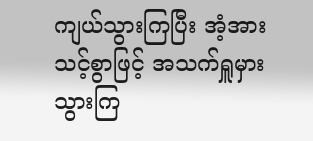ကျယ်သွားကြပြီး အံ့အားသင့်စွာဖြင့် အသက်ရှူမှားသွားကြ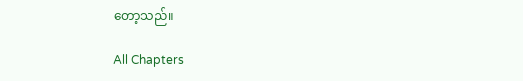တော့သည်။

All Chapters